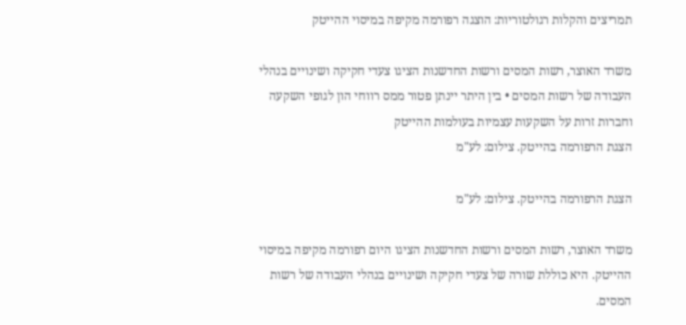תמריצים והקלות רגולטוריות: הוצגה רפורמה מקיפה במיסוי ההייטק

משרד האוצר, רשות המסים ורשות החדשנות הציגו צעדי חקיקה ושינויים בנהלי העבודה של רשות המסים • בין היתר יינתן פטור ממס רווחי הון לגופי השקעה וחברות זרות על השקעות עצמיות בעולמות ההייטק
הצגת הרפורמה בהייטק. צילום: לע"מ

הצגת הרפורמה בהייטק. צילום: לע"מ

משרד האוצר, רשות המסים ורשות החדשנות הציגו היום רפורמה מקיפה במיסוי ההייטק. היא כוללת שורה של צעדי חקיקה ושינויים בנהלי העבודה של רשות המסים.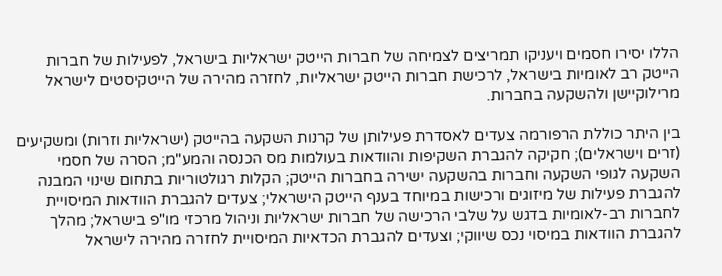הללו יסירו חסמים ויעניקו תמריצים לצמיחה של חברות הייטק ישראליות בישראל, לפעילות של חברות הייטק רב לאומיות בישראל, לרכישת חברות הייטק ישראליות, לחזרה מהירה של הייטקיסטים לישראל מרילוקיישן ולהשקעה בחברות.

בין היתר כוללת הרפורמה צעדים לאסדרת פעילותן של קרנות השקעה בהייטק (ישראליות וזרות) ומשקיעים (זרים וישראלים); חקיקה להגברת השקיפות והוודאות בעולמות מס הכנסה והמע"מ; הסרה של חסמי השקעה לגופי השקעה וחברות בהשקעה ישירה בחברות הייטק; הקלות רגולטוריות בתחום שינוי המבנה להגברת פעילות של מיזוגים ורכישות במיוחד בענף הייטק הישראלי; צעדים להגברת הוודאות המיסויית לחברות רב-לאומיות בדגש על שלבי הרכישה של חברות ישראליות וניהול מרכזי מו"פ בישראל; מהלך להגברת הוודאות במיסוי נכס שיווקי; וצעדים להגברת הכדאיות המיסויית לחזרה מהירה לישראל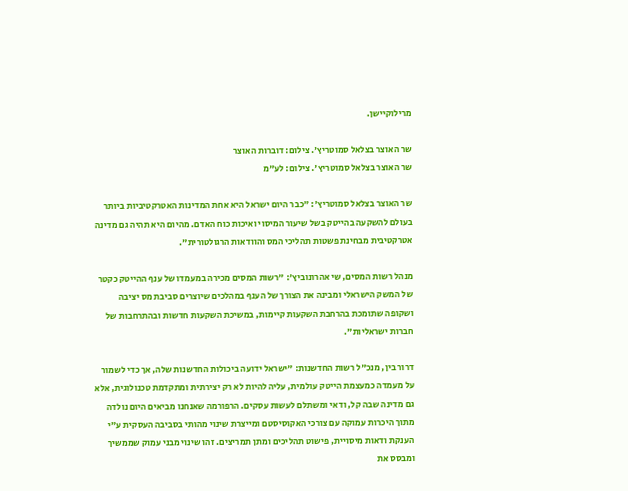מרילוקיישן.

שר האוצר בצלאל סמוטריץ'. צילום: דוברות האוצר
שר האוצר בצלאל סמוטריץ'. צילום: לע"מ

שר האוצר בצלאל סמוטריץ': "כבר היום ישראל היא אחת המדינות האטרקטיביות ביותר בעולם להשקעה בהייטק בשל שיעור המיסוי ואיכות כוח האדם. מהיום היא תהיה גם מדינה אטרקטיבית מבחינת פשטות תהליכי המס והוודאות הרגולטורית".

מנהל רשות המסים, שי אהרונוביץ': "רשות המסים מכירה במעמדו של ענף ההייטק כקטר של המשק הישראלי ומבינה את הצורך של הענף במהלכים שיוצרים סביבת מס יציבה ושקופה שתומכת בהרחבת השקעות קיימות, במשיכת השקעות חדשות ובהתרחבות של חברות ישראליות".

דרור בין, מנכ"ל רשות החדשנות: "ישראל ידועה ביכולות החדשנות שלה, אך כדי לשמור על מעמדה כמעצמת הייטק עולמית, עליה להיות לא רק יצירתית ומתקדמת טכנולוגית, אלא גם מדינה שבה קל, ודאי ומשתלם לעשות עסקים. הרפורמה שאנחנו מביאים היום נולדה מתוך היכרות עמוקה עם צורכי האקוסיסטם ומייצרת שינוי מהותי בסביבה העסקית ע"י הענקת ודאות מיסויית, פישוט תהליכים ומתן תמריצים. זהו שינוי מבני עמוק שממשיך ומבסס את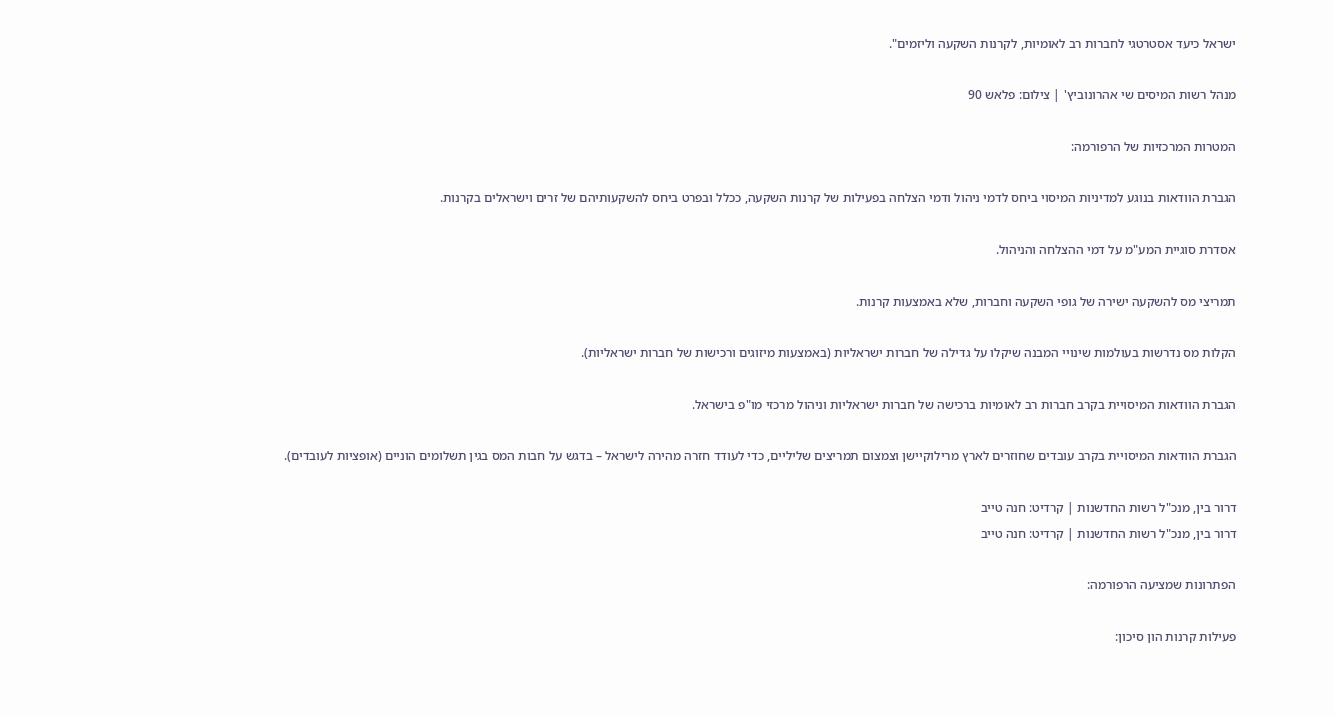ישראל כיעד אסטרטגי לחברות רב לאומיות, לקרנות השקעה וליזמים".

מנהל רשות המיסים שי אהרונוביץ' | צילום: פלאש 90

המטרות המרכזיות של הרפורמה:

הגברת הוודאות בנוגע למדיניות המיסוי ביחס לדמי ניהול ודמי הצלחה בפעילות של קרנות השקעה, ככלל ובפרט ביחס להשקעותיהם של זרים וישראלים בקרנות.

אסדרת סוגיית המע"מ על דמי ההצלחה והניהול.

תמריצי מס להשקעה ישירה של גופי השקעה וחברות, שלא באמצעות קרנות.

הקלות מס נדרשות בעולמות שינויי המבנה שיקלו על גדילה של חברות ישראליות (באמצעות מיזוגים ורכישות של חברות ישראליות).

הגברת הוודאות המיסויית בקרב חברות רב לאומיות ברכישה של חברות ישראליות וניהול מרכזי מו"פ בישראל.

הגברת הוודאות המיסויית בקרב עובדים שחוזרים לארץ מרילוקיישן וצמצום תמריצים שליליים, כדי לעודד חזרה מהירה לישראל – בדגש על חבות המס בגין תשלומים הוניים (אופציות לעובדים).

דרור בין, מנכ"ל רשות החדשנות | קרדיט: חנה טייב
דרור בין, מנכ"ל רשות החדשנות | קרדיט: חנה טייב

הפתרונות שמציעה הרפורמה:

פעילות קרנות הון סיכון: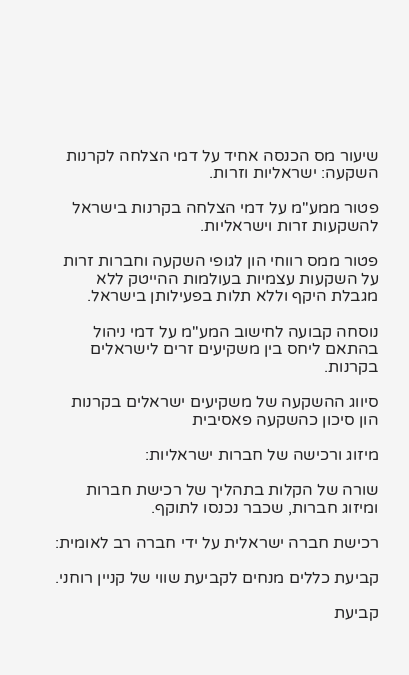שיעור מס הכנסה אחיד על דמי הצלחה לקרנות השקעה: ישראליות וזרות.

פטור ממע"מ על דמי הצלחה בקרנות בישראל להשקעות זרות וישראליות.

פטור ממס רווחי הון לגופי השקעה וחברות זרות על השקעות עצמיות בעולמות ההייטק ללא מגבלת היקף וללא תלות בפעילותן בישראל.

נוסחה קבועה לחישוב המע"מ על דמי ניהול בהתאם ליחס בין משקיעים זרים לישראלים בקרנות.

סיווג ההשקעה של משקיעים ישראלים בקרנות הון סיכון כהשקעה פאסיבית

מיזוג ורכישה של חברות ישראליות:

שורה של הקלות בתהליך של רכישת חברות ומיזוג חברות, שכבר נכנסו לתוקף.

רכישת חברה ישראלית על ידי חברה רב לאומית:

קביעת כללים מנחים לקביעת שווי של קניין רוחני.

קביעת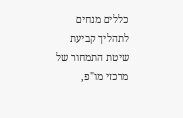כללים מנחים לתהליך קביעת שיטת התמחור של מרכזי מו"פ,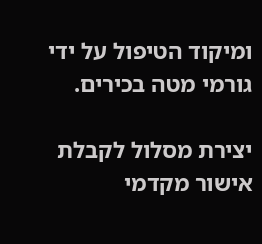ומיקוד הטיפול על ידי גורמי מטה בכירים.

יצירת מסלול לקבלת אישור מקדמי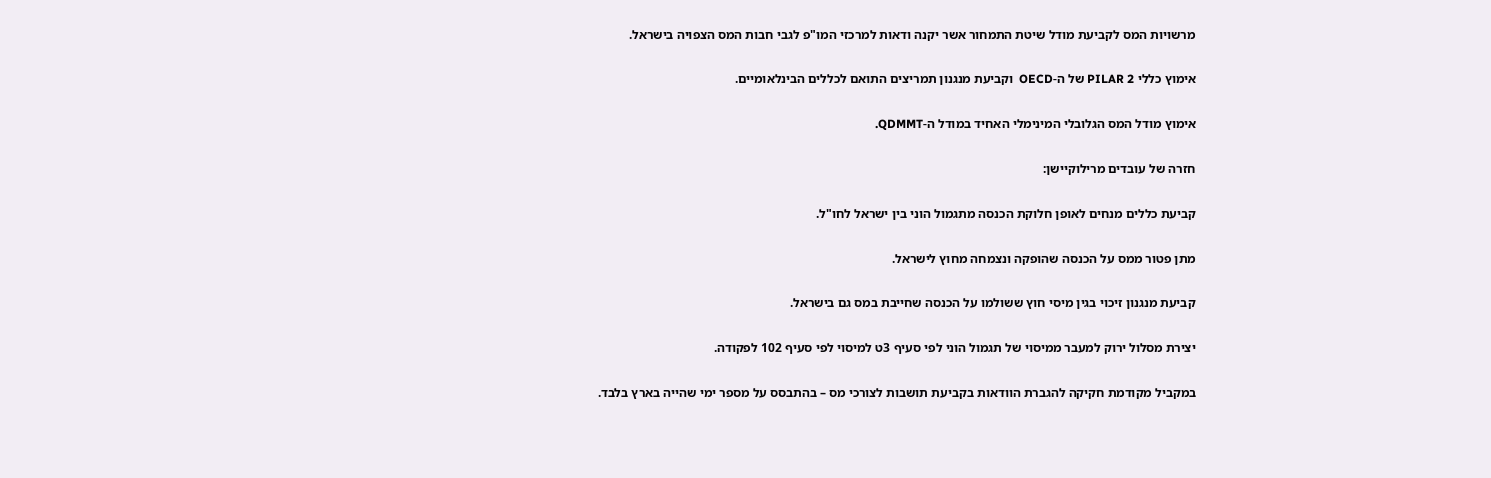מרשויות המס לקביעת מודל שיטת התמחור אשר יקנה ודאות למרכזי המו"פ לגבי חבות המס הצפויה בישראל.

אימוץ כללי PILAR 2 של ה-OECD  וקביעת מנגנון תמריצים התואם לכללים הבינלאומיים.

אימוץ מודל המס הגלובלי המינימלי האחיד במודל ה-QDMMT.

חזרה של עובדים מרילוקיישן:

קביעת כללים מנחים לאופן חלוקת הכנסה מתגמול הוני בין ישראל לחו"ל.

מתן פטור ממס על הכנסה שהופקה ונצמחה מחוץ לישראל.

קביעת מנגנון זיכוי בגין מיסי חוץ ששולמו על הכנסה שחייבת במס גם בישראל.

יצירת מסלול ירוק למעבר ממיסוי של תגמול הוני לפי סעיף 3ט למיסוי לפי סעיף 102 לפקודה.

במקביל מקודמת חקיקה להגברת הוודאות בקביעת תושבות לצורכי מס – בהתבסס על מספר ימי שהייה בארץ בלבד.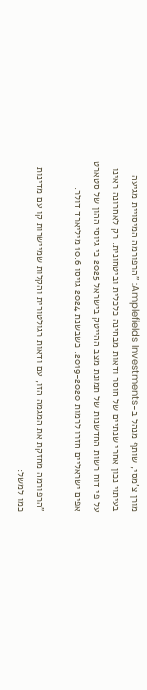מורן צ'מסי, שותף מנהל ב-Amplefields Investments: "הרפורמה המיסויית מגיעה בעיתוי נכון אחרי שנתיים של חוסר ודאות מבחינה כלכלית וביטחונית. רק לאחרונה ראינו על פי דוח רשות החדשנות של תמונת מצב ההייטק בישראל 2025 כי גיוסי ההון של סטארט אפים ישראליים חזרו לרמות 2019-2020. כשבשנת 2024 גויסו 10.6 מיליארד דולר.

"הרפורמה מחזקת את המגמה הזו, עם ודאות רגולטורית והקלות שמיישרות קו עם מדינות כמו למשל: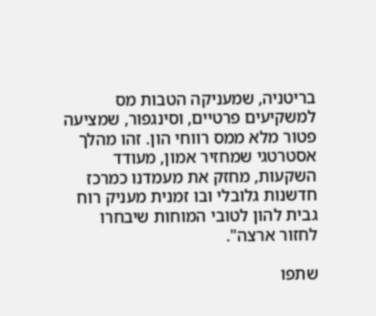בריטניה, שמעניקה הטבות מס למשקיעים פרטיים, וסינגפור, שמציעה פטור מלא ממס רווחי הון. זהו מהלך אסטרטגי שמחזיר אמון, מעודד השקעות, מחזק את מעמדנו כמרכז חדשנות גלובלי ובו זמנית מעניק רוח גבית להון לטובי המוחות שיבחרו לחזור ארצה".

שתפו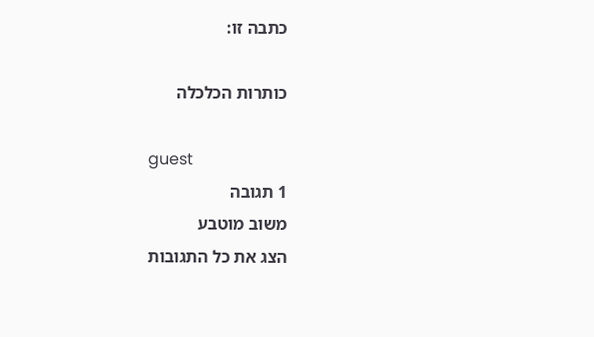כתבה זו:

כותרות הכלכלה

guest
1 תגובה
משוב מוטבע
הצג את כל התגובות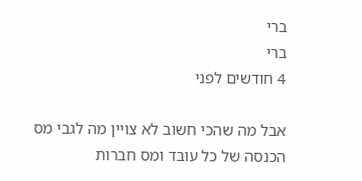ברי
ברי
4 חודשים לפני

אבל מה שהכי חשוב לא צויין מה לגבי מס הכנסה של כל עובד ומס חברות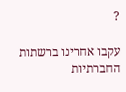?

עקבו אחרינו ברשתות החברתיות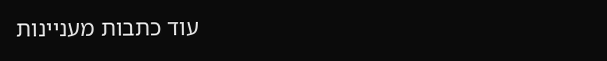עוד כתבות מעניינות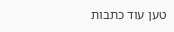טען עוד כתבות